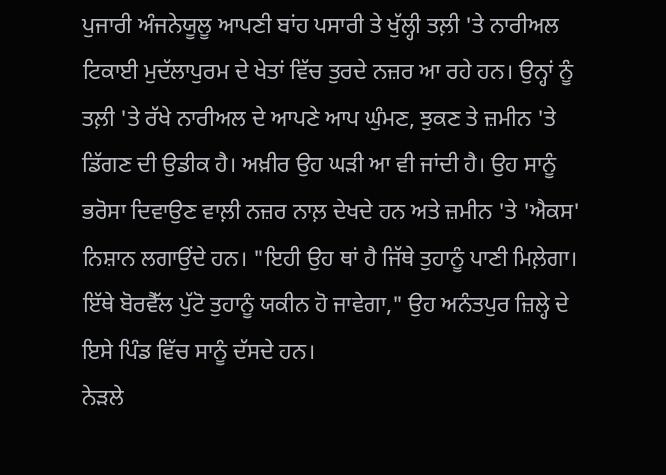ਪੁਜਾਰੀ ਅੰਜਨੇਯੂਲੂ ਆਪਣੀ ਬਾਂਹ ਪਸਾਰੀ ਤੇ ਖੁੱਲ੍ਹੀ ਤਲ਼ੀ 'ਤੇ ਨਾਰੀਅਲ ਟਿਕਾਈ ਮੁਦੱਲਾਪੁਰਮ ਦੇ ਖੇਤਾਂ ਵਿੱਚ ਤੁਰਦੇ ਨਜ਼ਰ ਆ ਰਹੇ ਹਨ। ਉਨ੍ਹਾਂ ਨੂੰ ਤਲ਼ੀ 'ਤੇ ਰੱਖੇ ਨਾਰੀਅਲ ਦੇ ਆਪਣੇ ਆਪ ਘੁੰਮਣ, ਝੁਕਣ ਤੇ ਜ਼ਮੀਨ 'ਤੇ ਡਿੱਗਣ ਦੀ ਉਡੀਕ ਹੈ। ਅਖ਼ੀਰ ਉਹ ਘੜੀ ਆ ਵੀ ਜਾਂਦੀ ਹੈ। ਉਹ ਸਾਨੂੰ ਭਰੋਸਾ ਦਿਵਾਉਣ ਵਾਲ਼ੀ ਨਜ਼ਰ ਨਾਲ਼ ਦੇਖਦੇ ਹਨ ਅਤੇ ਜ਼ਮੀਨ 'ਤੇ 'ਐਕਸ' ਨਿਸ਼ਾਨ ਲਗਾਉਂਦੇ ਹਨ। "ਇਹੀ ਉਹ ਥਾਂ ਹੈ ਜਿੱਥੇ ਤੁਹਾਨੂੰ ਪਾਣੀ ਮਿਲ਼ੇਗਾ। ਇੱਥੇ ਬੋਰਵੈੱਲ ਪੁੱਟੋ ਤੁਹਾਨੂੰ ਯਕੀਨ ਹੋ ਜਾਵੇਗਾ," ਉਹ ਅਨੰਤਪੁਰ ਜ਼ਿਲ੍ਹੇ ਦੇ ਇਸੇ ਪਿੰਡ ਵਿੱਚ ਸਾਨੂੰ ਦੱਸਦੇ ਹਨ।
ਨੇੜਲੇ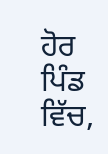ਹੋਰ ਪਿੰਡ ਵਿੱਚ,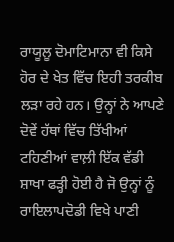ਰਾਯੂਲੂ ਦੋਮਾਟਿਮਾਨਾ ਵੀ ਕਿਸੇ ਹੋਰ ਦੇ ਖੇਤ ਵਿੱਚ ਇਹੀ ਤਰਕੀਬ ਲੜਾ ਰਹੇ ਹਨ। ਉਨ੍ਹਾਂ ਨੇ ਆਪਣੇ ਦੋਵੇਂ ਹੱਥਾਂ ਵਿੱਚ ਤਿੱਖੀਆਂ ਟਹਿਣੀਆਂ ਵਾਲ਼ੀ ਇੱਕ ਵੱਡੀ ਸ਼ਾਖਾ ਫੜ੍ਹੀ ਹੋਈ ਹੈ ਜੋ ਉਨ੍ਹਾਂ ਨੂੰ ਰਾਇਲਾਪਦੋਡੀ ਵਿਖੇ ਪਾਣੀ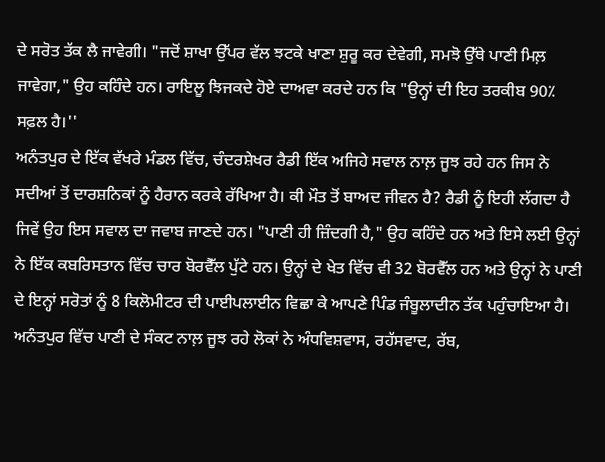ਦੇ ਸਰੋਤ ਤੱਕ ਲੈ ਜਾਵੇਗੀ। "ਜਦੋਂ ਸ਼ਾਖਾ ਉੱਪਰ ਵੱਲ ਝਟਕੇ ਖਾਣਾ ਸ਼ੁਰੂ ਕਰ ਦੇਵੇਗੀ, ਸਮਝੋ ਉੱਥੇ ਪਾਣੀ ਮਿਲ਼ ਜਾਵੇਗਾ," ਉਹ ਕਹਿੰਦੇ ਹਨ। ਰਾਇਲੂ ਝਿਜਕਦੇ ਹੋਏ ਦਾਅਵਾ ਕਰਦੇ ਹਨ ਕਿ "ਉਨ੍ਹਾਂ ਦੀ ਇਹ ਤਰਕੀਬ 90٪ ਸਫ਼ਲ ਹੈ।''
ਅਨੰਤਪੁਰ ਦੇ ਇੱਕ ਵੱਖਰੇ ਮੰਡਲ ਵਿੱਚ, ਚੰਦਰਸ਼ੇਖਰ ਰੈਡੀ ਇੱਕ ਅਜਿਹੇ ਸਵਾਲ ਨਾਲ਼ ਜੂਝ ਰਹੇ ਹਨ ਜਿਸ ਨੇ ਸਦੀਆਂ ਤੋਂ ਦਾਰਸ਼ਨਿਕਾਂ ਨੂੰ ਹੈਰਾਨ ਕਰਕੇ ਰੱਖਿਆ ਹੈ। ਕੀ ਮੌਤ ਤੋਂ ਬਾਅਦ ਜੀਵਨ ਹੈ? ਰੈਡੀ ਨੂੰ ਇਹੀ ਲੱਗਦਾ ਹੈ ਜਿਵੇਂ ਉਹ ਇਸ ਸਵਾਲ ਦਾ ਜਵਾਬ ਜਾਣਦੇ ਹਨ। "ਪਾਣੀ ਹੀ ਜ਼ਿੰਦਗੀ ਹੈ," ਉਹ ਕਹਿੰਦੇ ਹਨ ਅਤੇ ਇਸੇ ਲਈ ਉਨ੍ਹਾਂ ਨੇ ਇੱਕ ਕਬਰਿਸਤਾਨ ਵਿੱਚ ਚਾਰ ਬੋਰਵੈੱਲ ਪੁੱਟੇ ਹਨ। ਉਨ੍ਹਾਂ ਦੇ ਖੇਤ ਵਿੱਚ ਵੀ 32 ਬੋਰਵੈੱਲ ਹਨ ਅਤੇ ਉਨ੍ਹਾਂ ਨੇ ਪਾਣੀ ਦੇ ਇਨ੍ਹਾਂ ਸਰੋਤਾਂ ਨੂੰ 8 ਕਿਲੋਮੀਟਰ ਦੀ ਪਾਈਪਲਾਈਨ ਵਿਛਾ ਕੇ ਆਪਣੇ ਪਿੰਡ ਜੰਬੂਲਾਦੀਨ ਤੱਕ ਪਹੁੰਚਾਇਆ ਹੈ।
ਅਨੰਤਪੁਰ ਵਿੱਚ ਪਾਣੀ ਦੇ ਸੰਕਟ ਨਾਲ਼ ਜੂਝ ਰਹੇ ਲੋਕਾਂ ਨੇ ਅੰਧਵਿਸ਼ਵਾਸ, ਰਹੱਸਵਾਦ, ਰੱਬ,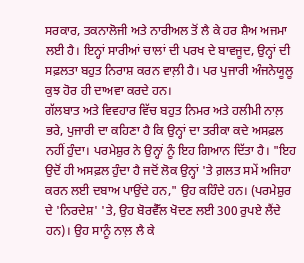ਸਰਕਾਰ, ਤਕਨਾਲੋਜੀ ਅਤੇ ਨਾਰੀਅਲ ਤੋਂ ਲੈ ਕੇ ਹਰ ਸ਼ੈਅ ਅਜਮਾ ਲਈ ਹੈ। ਇਨ੍ਹਾਂ ਸਾਰੀਆਂ ਚਾਲਾਂ ਦੀ ਪਰਖ ਦੇ ਬਾਵਜੂਦ, ਉਨ੍ਹਾਂ ਦੀ ਸਫ਼ਲਤਾ ਬਹੁਤ ਨਿਰਾਸ਼ ਕਰਨ ਵਾਲ਼ੀ ਹੈ। ਪਰ ਪੁਜਾਰੀ ਅੰਜਨੇਯੂਲੂ ਕੁਝ ਹੋਰ ਹੀ ਦਾਅਵਾ ਕਰਦੇ ਹਨ।
ਗੱਲਬਾਤ ਅਤੇ ਵਿਵਹਾਰ ਵਿੱਚ ਬਹੁਤ ਨਿਮਰ ਅਤੇ ਹਲੀਮੀ ਨਾਲ਼ ਭਰੇ, ਪੁਜਾਰੀ ਦਾ ਕਹਿਣਾ ਹੈ ਕਿ ਉਨ੍ਹਾਂ ਦਾ ਤਰੀਕਾ ਕਦੇ ਅਸਫ਼ਲ ਨਹੀਂ ਹੁੰਦਾ। ਪਰਮੇਸ਼ੁਰ ਨੇ ਉਨ੍ਹਾਂ ਨੂੰ ਇਹ ਗਿਆਨ ਦਿੱਤਾ ਹੈ। "ਇਹ ਉਦੋਂ ਹੀ ਅਸਫ਼ਲ ਹੁੰਦਾ ਹੈ ਜਦੋਂ ਲੋਕ ਉਨ੍ਹਾਂ 'ਤੇ ਗ਼ਲਤ ਸਮੇਂ ਅਜਿਹਾ ਕਰਨ ਲਈ ਦਬਾਅ ਪਾਉਂਦੇ ਹਨ," ਉਹ ਕਹਿੰਦੇ ਹਨ। (ਪਰਮੇਸ਼ੁਰ ਦੇ 'ਨਿਰਦੇਸ਼' 'ਤੇ, ਉਹ ਬੋਰਵੈੱਲ ਖੋਦਣ ਲਈ 300 ਰੁਪਏ ਲੈਂਦੇ ਹਨ)। ਉਹ ਸਾਨੂੰ ਨਾਲ਼ ਲੈ ਕੇ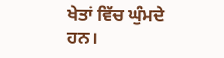ਖੇਤਾਂ ਵਿੱਚ ਘੁੰਮਦੇ ਹਨ।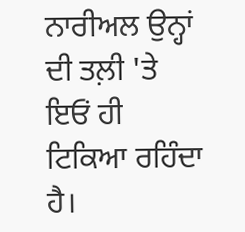ਨਾਰੀਅਲ ਉਨ੍ਹਾਂ ਦੀ ਤਲ਼ੀ 'ਤੇ ਇਓਂ ਹੀ ਟਿਕਿਆ ਰਹਿੰਦਾ ਹੈ।